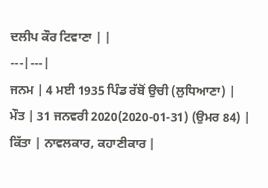ਦਲੀਪ ਕੌਰ ਟਿਵਾਣਾ | |
---|---|
ਜਨਮ | 4 ਮਈ 1935 ਪਿੰਡ ਰੱਬੋਂ ਉਚੀ (ਲੁਧਿਆਣਾ) |
ਮੌਤ | 31 ਜਨਵਰੀ 2020(2020-01-31) (ਉਮਰ 84) |
ਕਿੱਤਾ | ਨਾਵਲਕਾਰ, ਕਹਾਣੀਕਾਰ |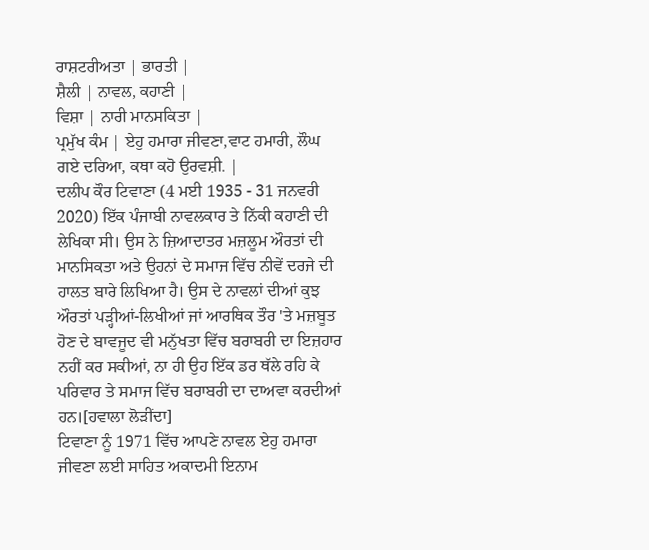ਰਾਸ਼ਟਰੀਅਤਾ | ਭਾਰਤੀ |
ਸ਼ੈਲੀ | ਨਾਵਲ, ਕਹਾਣੀ |
ਵਿਸ਼ਾ | ਨਾਰੀ ਮਾਨਸਕਿਤਾ |
ਪ੍ਰਮੁੱਖ ਕੰਮ | ਏਹੁ ਹਮਾਰਾ ਜੀਵਣਾ,ਵਾਟ ਹਮਾਰੀ, ਲੌਘ ਗਏ ਦਰਿਆ, ਕਥਾ ਕਹੋ ਉਰਵਸ਼ੀ. |
ਦਲੀਪ ਕੌਰ ਟਿਵਾਣਾ (4 ਮਈ 1935 - 31 ਜਨਵਰੀ 2020) ਇੱਕ ਪੰਜਾਬੀ ਨਾਵਲਕਾਰ ਤੇ ਨਿੱਕੀ ਕਹਾਣੀ ਦੀ ਲੇਖਿਕਾ ਸੀ। ਉਸ ਨੇ ਜ਼ਿਆਦਾਤਰ ਮਜ਼ਲੂਮ ਔਰਤਾਂ ਦੀ ਮਾਨਸਿਕਤਾ ਅਤੇ ਉਹਨਾਂ ਦੇ ਸਮਾਜ ਵਿੱਚ ਨੀਵੇਂ ਦਰਜੇ ਦੀ ਹਾਲਤ ਬਾਰੇ ਲਿਖਿਆ ਹੈ। ਉਸ ਦੇ ਨਾਵਲਾਂ ਦੀਆਂ ਕੁਝ ਔਰਤਾਂ ਪੜ੍ਹੀਆਂ-ਲਿਖੀਆਂ ਜਾਂ ਆਰਥਿਕ ਤੌਰ 'ਤੇ ਮਜ਼ਬੂਤ ਹੋਣ ਦੇ ਬਾਵਜੂਦ ਵੀ ਮਨੁੱਖਤਾ ਵਿੱਚ ਬਰਾਬਰੀ ਦਾ ਇਜ਼ਹਾਰ ਨਹੀਂ ਕਰ ਸਕੀਆਂ, ਨਾ ਹੀ ਉਹ ਇੱਕ ਡਰ ਥੱਲੇ ਰਹਿ ਕੇ ਪਰਿਵਾਰ ਤੇ ਸਮਾਜ ਵਿੱਚ ਬਰਾਬਰੀ ਦਾ ਦਾਅਵਾ ਕਰਦੀਆਂ ਹਨ।[ਹਵਾਲਾ ਲੋੜੀਂਦਾ]
ਟਿਵਾਣਾ ਨੂੰ 1971 ਵਿੱਚ ਆਪਣੇ ਨਾਵਲ ਏਹੁ ਹਮਾਰਾ ਜੀਵਣਾ ਲਈ ਸਾਹਿਤ ਅਕਾਦਮੀ ਇਨਾਮ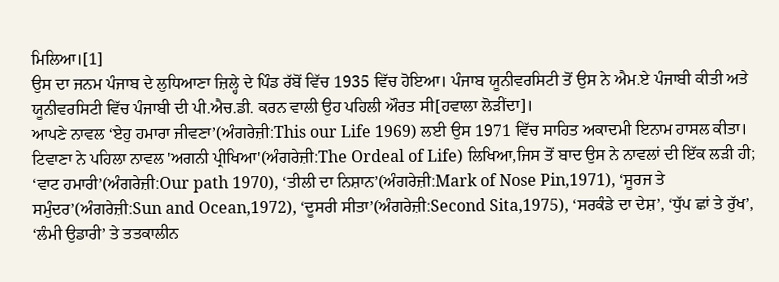ਮਿਲਿਆ।[1]
ਉਸ ਦਾ ਜਨਮ ਪੰਜਾਬ ਦੇ ਲੁਧਿਆਣਾ ਜ਼ਿਲ੍ਹੇ ਦੇ ਪਿੰਡ ਰੱਬੋਂ ਵਿੱਚ 1935 ਵਿੱਚ ਹੋਇਆ। ਪੰਜਾਬ ਯੂਨੀਵਰਸਿਟੀ ਤੋਂ ਉਸ ਨੇ ਐਮ.ਏ ਪੰਜਾਬੀ ਕੀਤੀ ਅਤੇ ਯੂਨੀਵਰਸਿਟੀ ਵਿੱਚ ਪੰਜਾਬੀ ਦੀ ਪੀ.ਐਚ.ਡੀ. ਕਰਨ ਵਾਲੀ ਉਹ ਪਹਿਲੀ ਔਰਤ ਸੀ[ਹਵਾਲਾ ਲੋੜੀਂਦਾ]।
ਆਪਣੇ ਨਾਵਲ ‘ਏਹੁ ਹਮਾਰਾ ਜੀਵਣਾ’(ਅੰਗਰੇਜ਼ੀ:This our Life 1969) ਲਈ ਉਸ 1971 ਵਿੱਚ ਸਾਹਿਤ ਅਕਾਦਮੀ ਇਨਾਮ ਹਾਸਲ ਕੀਤਾ। ਟਿਵਾਣਾ ਨੇ ਪਹਿਲਾ ਨਾਵਲ 'ਅਗਨੀ ਪ੍ਰੀਖਿਆ'(ਅੰਗਰੇਜ਼ੀ:The Ordeal of Life) ਲਿਖਿਆ,ਜਿਸ ਤੋਂ ਬਾਦ ਉਸ ਨੇ ਨਾਵਲਾਂ ਦੀ ਇੱਕ ਲੜੀ ਹੀ; ‘ਵਾਟ ਹਮਾਰੀ’(ਅੰਗਰੇਜ਼ੀ:Our path 1970), ‘ਤੀਲੀ ਦਾ ਨਿਸ਼ਾਨ’(ਅੰਗਰੇਜ਼ੀ:Mark of Nose Pin,1971), ‘ਸੂਰਜ ਤੇ ਸਮੁੰਦਰ’(ਅੰਗਰੇਜ਼ੀ:Sun and Ocean,1972), ‘ਦੂਸਰੀ ਸੀਤਾ’(ਅੰਗਰੇਜ਼ੀ:Second Sita,1975), ‘ਸਰਕੰਡੇ ਦਾ ਦੇਸ਼’, ‘ਧੁੱਪ ਛਾਂ ਤੇ ਰੁੱਖ’, ‘ਲੰਮੀ ਉਡਾਰੀ’ ਤੇ ਤਤਕਾਲੀਨ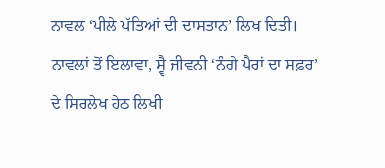ਨਾਵਲ ‘ਪੀਲੇ ਪੱਤਿਆਂ ਦੀ ਦਾਸਤਾਨ’ ਲਿਖ ਦਿਤੀ। ਨਾਵਲਾਂ ਤੋਂ ਇਲਾਵਾ, ਸ੍ਵੈ ਜੀਵਨੀ ‘ਨੰਗੇ ਪੈਰਾਂ ਦਾ ਸਫ਼ਰ’ ਦੇ ਸਿਰਲੇਖ ਹੇਠ ਲਿਖੀ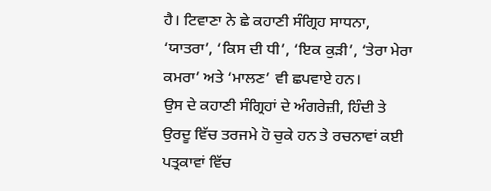ਹੈ। ਟਿਵਾਣਾ ਨੇ ਛੇ ਕਹਾਣੀ ਸੰਗ੍ਰਿਹ ਸਾਧਨਾ, ‘ਯਾਤਰਾ’, ‘ਕਿਸ ਦੀ ਧੀ’, ‘ਇਕ ਕੁੜੀ’, ‘ਤੇਰਾ ਮੇਰਾ ਕਮਰਾ’ ਅਤੇ ‘ਮਾਲਣ’ ਵੀ ਛਪਵਾਏ ਹਨ।
ਉਸ ਦੇ ਕਹਾਣੀ ਸੰਗ੍ਰਿਹਾਂ ਦੇ ਅੰਗਰੇਜ਼ੀ, ਹਿੰਦੀ ਤੇ ਉਰਦੂ ਵਿੱਚ ਤਰਜਮੇ ਹੋ ਚੁਕੇ ਹਨ ਤੇ ਰਚਨਾਵਾਂ ਕਈ ਪਤ੍ਰਕਾਵਾਂ ਵਿੱਚ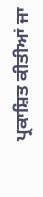ਪ੍ਰਕਾਸ਼ਿਤ ਕੀਤੀਆਂ ਜਾ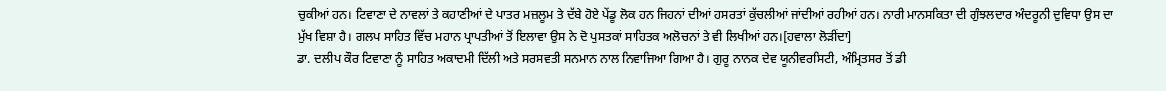ਚੁਕੀਆਂ ਹਨ। ਟਿਵਾਣਾ ਦੇ ਨਾਵਲਾਂ ਤੇ ਕਹਾਣੀਆਂ ਦੇ ਪਾਤਰ ਮਜ਼ਲੂਮ ਤੇ ਦੱਬੇ ਹੋਏ ਪੇਂਡੂ ਲੋਕ ਹਨ ਜਿਹਨਾਂ ਦੀਆਂ ਹਸਰਤਾਂ ਕੁੱਚਲੀਆਂ ਜਾਂਦੀਆਂ ਰਹੀਆਂ ਹਨ। ਨਾਰੀ ਮਾਨਸਕਿਤਾ ਦੀ ਗੁੰਝਲਦਾਰ ਅੰਦਰੂਨੀ ਦੁਵਿਧਾ ਉਸ ਦਾ ਮੁੱਖ ਵਿਸ਼ਾ ਹੈ। ਗਲਪ ਸਾਹਿਤ ਵਿੱਚ ਮਹਾਨ ਪ੍ਰਾਪਤੀਆਂ ਤੋਂ ਇਲਾਵਾ ਉਸ ਨੇ ਦੋ ਪੁਸਤਕਾਂ ਸਾਹਿਤਕ ਅਲੋਚਨਾਂ ਤੇ ਵੀ ਲਿਖੀਆਂ ਹਨ।[ਹਵਾਲਾ ਲੋੜੀਂਦਾ]
ਡਾ. ਦਲੀਪ ਕੌਰ ਟਿਵਾਣਾ ਨੂੰ ਸਾਹਿਤ ਅਕਾਦਮੀ ਦਿੱਲੀ ਅਤੇ ਸਰਸਵਤੀ ਸਨਮਾਨ ਨਾਲ ਨਿਵਾਜਿਆ ਗਿਆ ਹੈ। ਗੁਰੂ ਨਾਨਕ ਦੇਵ ਯੂਨੀਵਰਸਿਟੀ, ਅੰਮ੍ਰਿਤਸਰ ਤੋਂ ਡੀ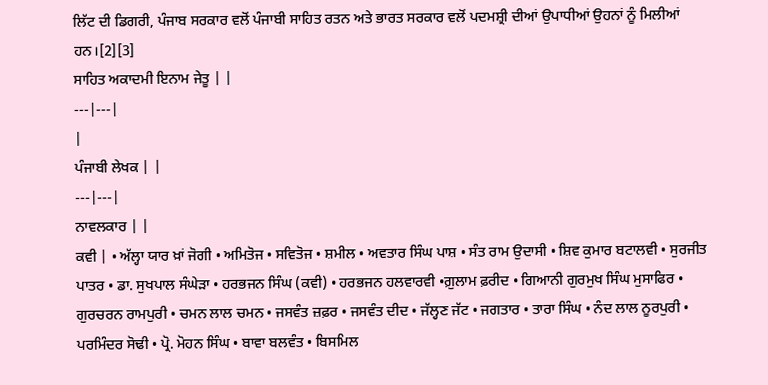ਲਿੱਟ ਦੀ ਡਿਗਰੀ, ਪੰਜਾਬ ਸਰਕਾਰ ਵਲੋਂ ਪੰਜਾਬੀ ਸਾਹਿਤ ਰਤਨ ਅਤੇ ਭਾਰਤ ਸਰਕਾਰ ਵਲੋਂ ਪਦਮਸ਼੍ਰੀ ਦੀਆਂ ਉਪਾਧੀਆਂ ਉਹਨਾਂ ਨੂੰ ਮਿਲੀਆਂ ਹਨ।[2][3]
ਸਾਹਿਤ ਅਕਾਦਮੀ ਇਨਾਮ ਜੇਤੂ | |
---|---|
|
ਪੰਜਾਬੀ ਲੇਖਕ | |
---|---|
ਨਾਵਲਕਾਰ | |
ਕਵੀ | • ਅੱਲ੍ਹਾ ਯਾਰ ਖ਼ਾਂ ਜੋਗੀ • ਅਮਿਤੋਜ • ਸਵਿਤੋਜ • ਸ਼ਮੀਲ • ਅਵਤਾਰ ਸਿੰਘ ਪਾਸ਼ • ਸੰਤ ਰਾਮ ਉਦਾਸੀ • ਸ਼ਿਵ ਕੁਮਾਰ ਬਟਾਲਵੀ • ਸੁਰਜੀਤ ਪਾਤਰ • ਡਾ. ਸੁਖਪਾਲ ਸੰਘੇੜਾ • ਹਰਭਜਨ ਸਿੰਘ (ਕਵੀ) • ਹਰਭਜਨ ਹਲਵਾਰਵੀ •ਗ਼ੁਲਾਮ ਫ਼ਰੀਦ • ਗਿਆਨੀ ਗੁਰਮੁਖ ਸਿੰਘ ਮੁਸਾਫਿਰ • ਗੁਰਚਰਨ ਰਾਮਪੁਰੀ • ਚਮਨ ਲਾਲ ਚਮਨ • ਜਸਵੰਤ ਜ਼ਫ਼ਰ • ਜਸਵੰਤ ਦੀਦ • ਜੱਲ੍ਹਣ ਜੱਟ • ਜਗਤਾਰ • ਤਾਰਾ ਸਿੰਘ • ਨੰਦ ਲਾਲ ਨੂਰਪੁਰੀ • ਪਰਮਿੰਦਰ ਸੋਢੀ • ਪ੍ਰੋ. ਮੋਹਨ ਸਿੰਘ • ਬਾਵਾ ਬਲਵੰਤ • ਬਿਸਮਿਲ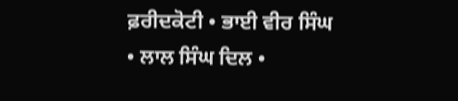ਫ਼ਰੀਦਕੋਟੀ • ਭਾਈ ਵੀਰ ਸਿੰਘ • ਲਾਲ ਸਿੰਘ ਦਿਲ •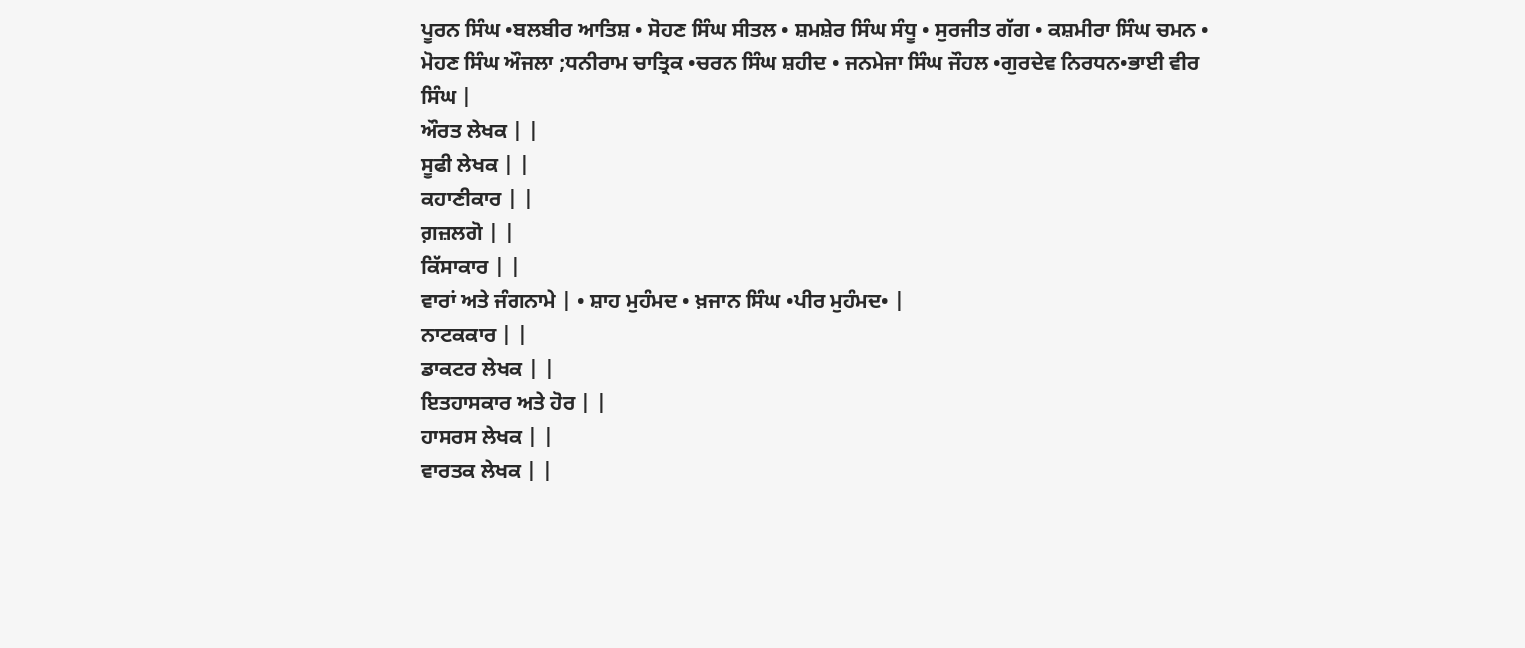ਪੂਰਨ ਸਿੰਘ •ਬਲਬੀਰ ਆਤਿਸ਼ • ਸੋਹਣ ਸਿੰਘ ਸੀਤਲ • ਸ਼ਮਸ਼ੇਰ ਸਿੰਘ ਸੰਧੂ • ਸੁਰਜੀਤ ਗੱਗ • ਕਸ਼ਮੀਰਾ ਸਿੰਘ ਚਮਨ • ਮੋਹਣ ਸਿੰਘ ਔਜਲਾ ;ਧਨੀਰਾਮ ਚਾਤ੍ਰਿਕ •ਚਰਨ ਸਿੰਘ ਸ਼ਹੀਦ • ਜਨਮੇਜਾ ਸਿੰਘ ਜੌਹਲ •ਗੁਰਦੇਵ ਨਿਰਧਨ•ਭਾਈ ਵੀਰ ਸਿੰਘ |
ਔਰਤ ਲੇਖਕ | |
ਸੂਫੀ ਲੇਖਕ | |
ਕਹਾਣੀਕਾਰ | |
ਗ਼ਜ਼ਲਗੋ | |
ਕਿੱਸਾਕਾਰ | |
ਵਾਰਾਂ ਅਤੇ ਜੰਗਨਾਮੇ | • ਸ਼ਾਹ ਮੁਹੰਮਦ • ਖ਼ਜਾਨ ਸਿੰਘ •ਪੀਰ ਮੁਹੰਮਦ• |
ਨਾਟਕਕਾਰ | |
ਡਾਕਟਰ ਲੇਖਕ | |
ਇਤਹਾਸਕਾਰ ਅਤੇ ਹੋਰ | |
ਹਾਸਰਸ ਲੇਖਕ | |
ਵਾਰਤਕ ਲੇਖਕ | |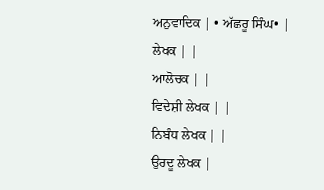ਅਨੁਵਾਦਿਕ | • ਅੱਛਰੂ ਸਿੰਘ• |
ਲੇਖਕ | |
ਆਲੋਚਕ | |
ਵਿਦੇਸ਼ੀ ਲੇਖਕ | |
ਨਿਬੰਧ ਲੇਖਕ | |
ਉਰਦੂ ਲੇਖਕ |